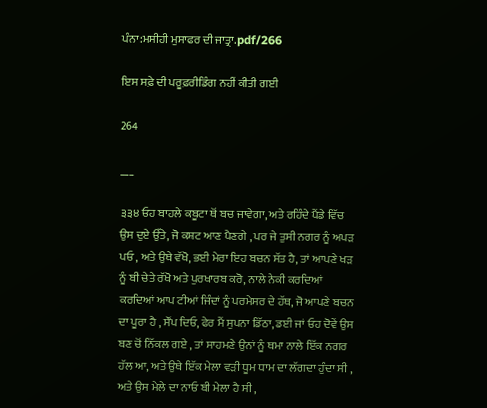ਪੰਨਾ:ਮਸੀਹੀ ਮੁਸਾਫਰ ਦੀ ਜਾਤ੍ਰਾ.pdf/266

ਇਸ ਸਫ਼ੇ ਦੀ ਪਰੂਫ਼ਰੀਡਿੰਗ ਨਹੀਂ ਕੀਤੀ ਗਈ

264

___

੩੩੪ ਓਹ ਬਾਹਲੇ ਕਬੂਟਾ ਥੋਂ ਬਚ ਜਾਵੇਗਾ, ਅਤੇ ਰਹਿੰਦੇ ਪੈਂਡੇ ਵਿੱਚ ਉਸ ਦੁਏ ਉੱਤੇ, ਜੋ ਕਸ਼ਟ ਆਣ ਪੈਣਗੇ , ਪਰ ਜੇ ਤੁਸੀ ਨਗਰ ਨੂੰ ਅਪੜ ਪਓ , ਅਤੇ ਉਥੇ ਵੱਖੋ, ਭਈ ਮੇਰਾ ਇਹ ਬਚਨ ਸੱਤ ਹੈ, ਤਾਂ ਆਪਣੇ ਖੜ ਨੂੰ ਬੀ ਚੇਤੇ ਰੱਖੋ ਅਤੇ ਪੁਰਖਾਰਬ ਕਰੋ, ਨਾਲੇ ਨੇਕੀ ਕਰਦਿਆਂ ਕਰਦਿਆਂ ਆਪ ਟੀਆਂ ਜਿੰਦਾਂ ਨੂੰ ਪਰਮੇਸਰ ਦੇ ਹੱਥ, ਜੋ ਆਪਣੇ ਬਚਨ ਦਾ ਪੂਰਾ ਹੈ , ਸੌਂਪ ਦਿਓ, ਫੇਰ ਮੈਂ ਸੁਪਨਾ ਡਿੱਠਾ, ਡਈ ਜਾਂ ਓਹ ਦੋਵੇਂ ਉਸ ਬਣ ਚੋਂ ਨਿੱਕਲ ਗਏ , ਤਾਂ ਸਾਹਮਣੇ ਉਨਾਂ ਨੂੰ ਥਮਾ ਨਾਲੇ ਇੱਕ ਨਗਰ ਹੱਲ ਆ, ਅਤੇ ਉਥੇ ਇੱਕ ਮੇਲਾ ਵੜੀ ਧੂਮ ਧਾਮ ਦਾ ਲੱਗਦਾ ਹੁੰਦਾ ਸੀ , ਅਤੇ ਉਸ ਮੇਲੇ ਦਾ ਨਾਓ ਬੀ ਮੇਲਾ ਹੈ ਸੀ ,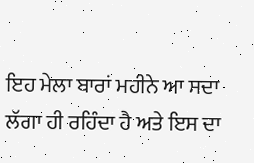ਇਹ ਮੇਲਾ ਬਾਰਾਂ ਮਹੀਨੇ ਆ ਸਦਾ ਲੱਗਾ ਹੀ ਰਹਿੰਦਾ ਹੈ ਅਤੇ ਇਸ ਦਾ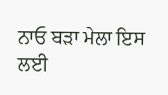ਨਾਓ ਬੜਾ ਮੇਲਾ ਇਸ ਲਈ